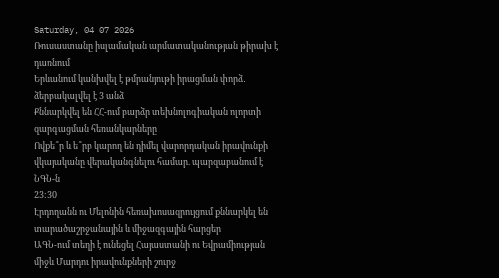Saturday, 04 07 2026
Ռուսաստանը իսլամական արմատականության թիրախ է դառնում
Երևանում կանխվել է թմրանյութի իրացման փորձ․ ձերբակալվել է 3 անձ
Քննարկվել են ՀՀ-ում բարձր տեխնոլոգիական ոլորտի զարգացման հեռանկարները
Ովքե՞ր և ե՞րբ կարող են դիմել վարորդական իրավունքի վկայականը վերականգնելու համար. պարզաբանում է ՆԳՆ-ն
23:30
Էրդողանն ու Մելոնին հեռախոսազրույցում քննարկել են տարածաշրջանային և միջազգային հարցեր
ԱԳՆ-ում տեղի է ունեցել Հայաստանի ու Եվրամիության միջև Մարդու իրավունքների շուրջ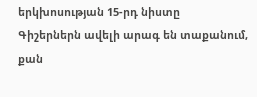երկխոսության 15-րդ նիստը
Գիշերներն ավելի արագ են տաքանում, քան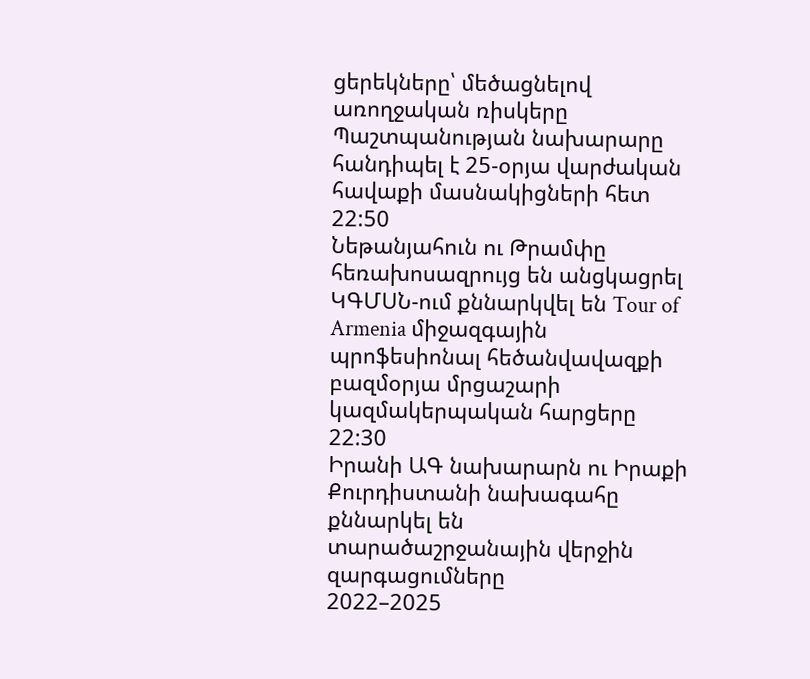ցերեկները՝ մեծացնելով առողջական ռիսկերը
Պաշտպանության նախարարը հանդիպել է 25-օրյա վարժական հավաքի մասնակիցների հետ
22:50
Նեթանյահուն ու Թրամփը հեռախոսազրույց են անցկացրել
ԿԳՄՍՆ-ում քննարկվել են Tour of Armenia միջազգային պրոֆեսիոնալ հեծանվավազքի բազմօրյա մրցաշարի կազմակերպական հարցերը
22:30
Իրանի ԱԳ նախարարն ու Իրաքի Քուրդիստանի նախագահը քննարկել են տարածաշրջանային վերջին զարգացումները
2022–2025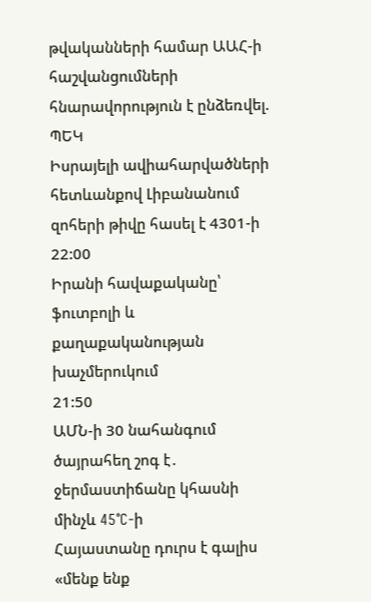թվականների համար ԱԱՀ-ի հաշվանցումների հնարավորություն է ընձեռվել. ՊԵԿ
Իսրայելի ավիահարվածների հետևանքով Լիբանանում զոհերի թիվը հասել է 4301-ի
22:00
Իրանի հավաքականը՝ ֆուտբոլի և քաղաքականության խաչմերուկում
21:50
ԱՄՆ-ի 30 նահանգում ծայրահեղ շոգ է․ ջերմաստիճանը կհասնի մինչև 45°C-ի
Հայաստանը դուրս է գալիս «մենք ենք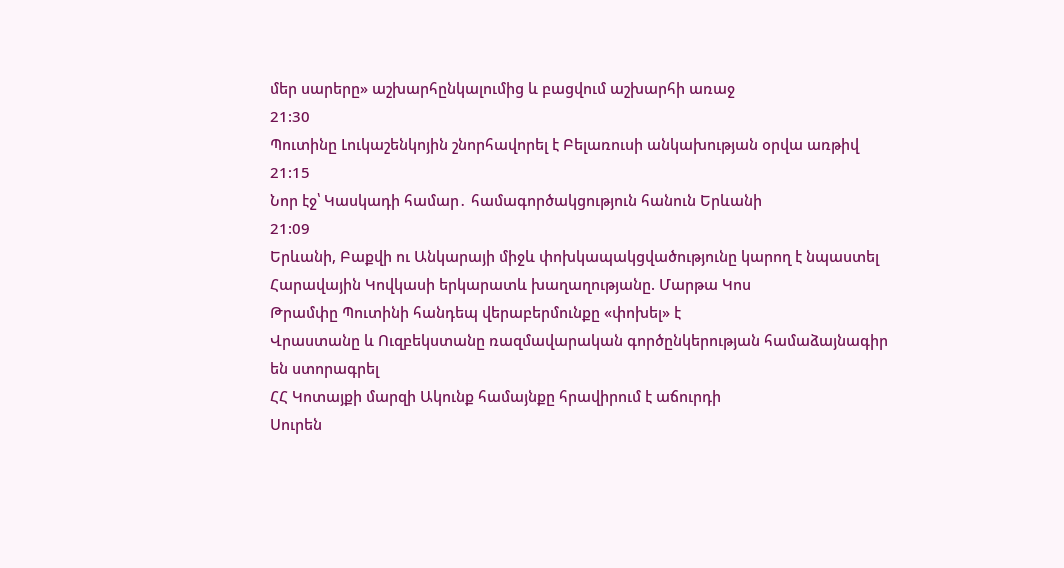մեր սարերը» աշխարհընկալումից և բացվում աշխարհի առաջ
21:30
Պուտինը Լուկաշենկոյին շնորհավորել է Բելառուսի անկախության օրվա առթիվ
21:15
Նոր էջ՝ Կասկադի համար․ համագործակցություն հանուն Երևանի
21:09
Երևանի, Բաքվի ու Անկարայի միջև փոխկապակցվածությունը կարող է նպաստել Հարավային Կովկասի երկարատև խաղաղությանը. Մարթա Կոս
Թրամփը Պուտինի հանդեպ վերաբերմունքը «փոխել» է
Վրաստանը և Ուզբեկստանը ռազմավարական գործընկերության համաձայնագիր են ստորագրել
ՀՀ Կոտայքի մարզի Ակունք համայնքը հրավիրում է աճուրդի
Սուրեն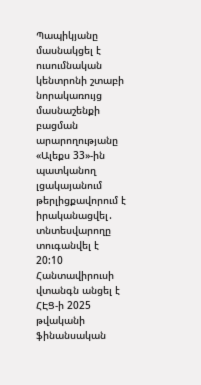Պապիկյանը մասնակցել է ուսումնական կենտրոնի շտաբի նորակառույց մասնաշենքի բացման արարողությանը
«Ալեքս 33»-ին պատկանող լցակայանում թերլիցքավորում է իրականացվել․ տնտեսվարողը տուգանվել է
20:10
Հանտավիրուսի վտանգն անցել է
ՀԷՑ-ի 2025 թվականի ֆինանսական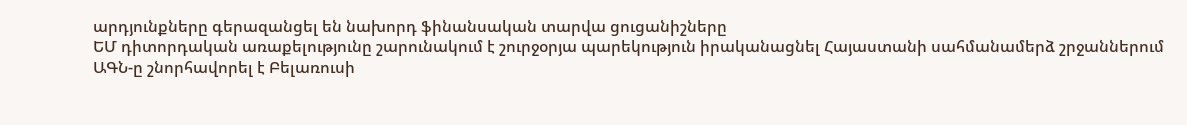արդյունքները գերազանցել են նախորդ ֆինանսական տարվա ցուցանիշները
ԵՄ դիտորդական առաքելությունը շարունակում է շուրջօրյա պարեկություն իրականացնել Հայաստանի սահմանամերձ շրջաններում
ԱԳՆ-ը շնորհավորել է Բելառուսի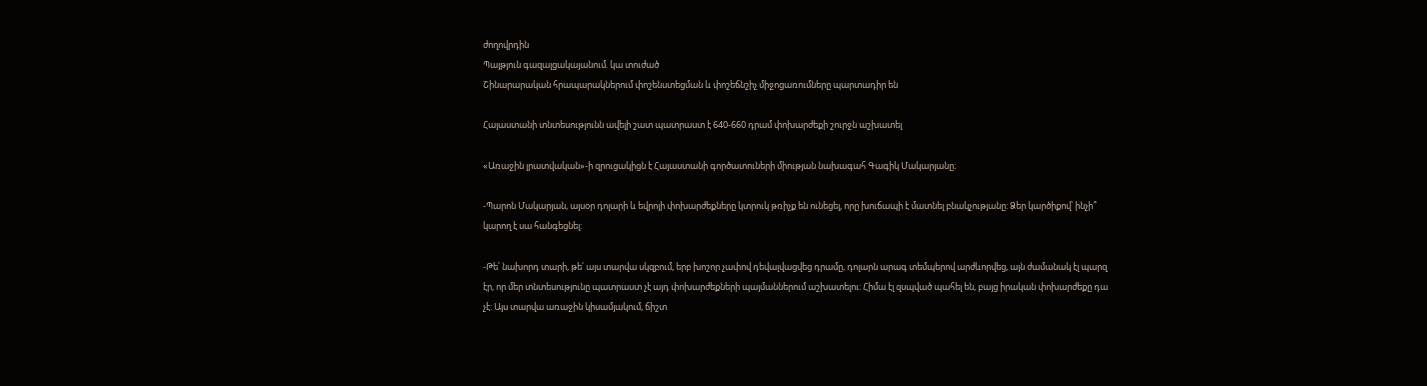ժողովրդին
Պայթյուն գազալցակայանում. կա տուժած
Շինարարական հրապարակներում փոշենստեցման և փոշեճնշիչ միջոցառումները պարտադիր են

Հայաստանի տնտեսությունն ավելի շատ պատրաստ է 640-660 դրամ փոխարժեքի շուրջն աշխատել

«Առաջին լրատվական»-ի զրուցակիցն է Հայաստանի գործատուների միության նախագահ Գագիկ Մակարյանը։

-Պարոն Մակարյան, այսօր դոլարի և եվրոյի փոխարժեքները կտրուկ թռիչք են ունեցել, որը խուճապի է մատնել բնակչությանը: Ձեր կարծիքով՝ ինչի՞ կարող է սա հանգեցնել:

-Թե՛ նախորդ տարի, թե՛ այս տարվա սկզբում, երբ խոշոր չափով դեվալվացվեց դրամը, դոլարն արագ տեմպերով արժևորվեց, այն ժամանակ էլ պարզ էր, որ մեր տնտեսությունը պատրաստ չէ այդ փոխարժեքների պայմաններում աշխատելու: Հիմա էլ զսպված պահել են, բայց իրական փոխարժեքը դա չէ: Այս տարվա առաջին կիսամյակում, ճիշտ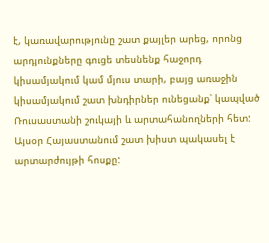է, կառավարությունը շատ քայլեր արեց, որոնց արդյունքները գուցե տեսնենք հաջորդ կիսամյակում կամ մյուս տարի, բայց առաջին կիսամյակում շատ խնդիրներ ունեցանք՝ կապված Ռուսաստանի շուկայի և արտահանողների հետ: Այսօր Հայաստանում շատ խիստ պակասել է արտարժույթի հոսքը: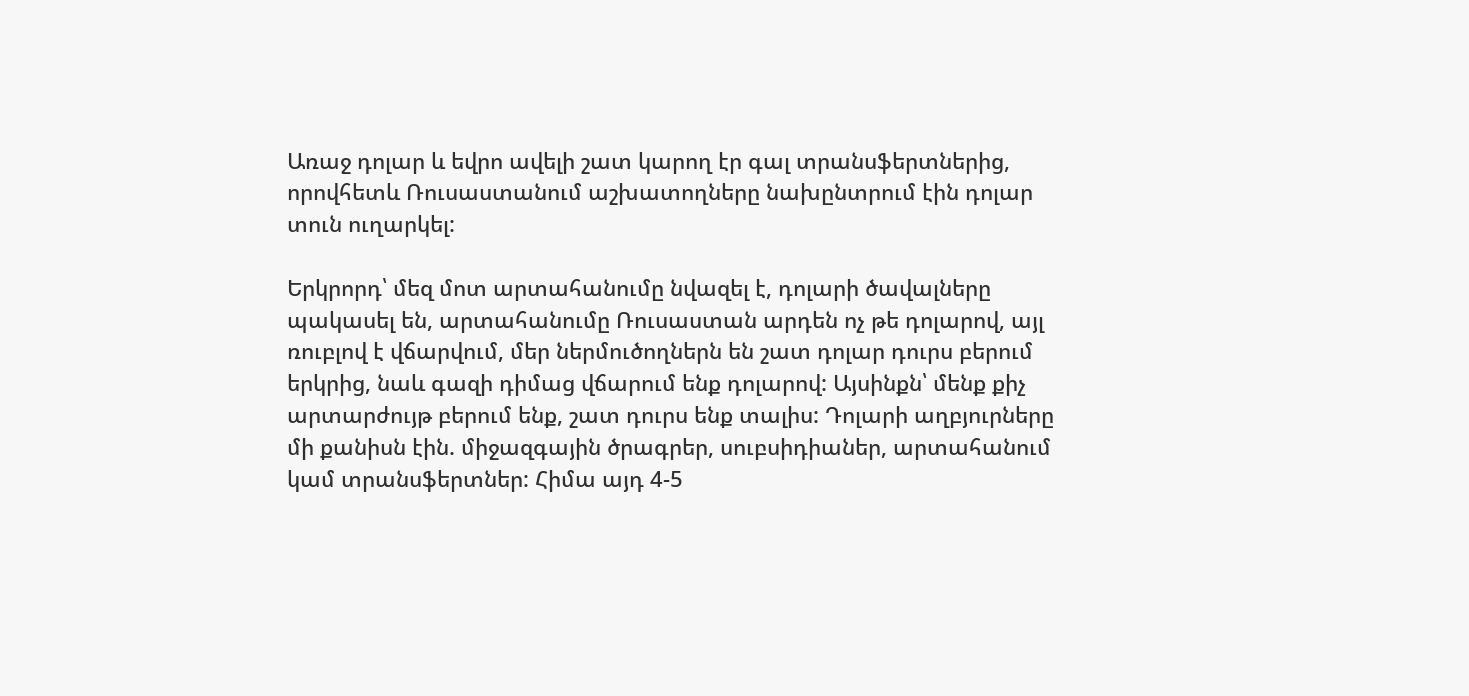Առաջ դոլար և եվրո ավելի շատ կարող էր գալ տրանսֆերտներից, որովհետև Ռուսաստանում աշխատողները նախընտրում էին դոլար տուն ուղարկել:

Երկրորդ՝ մեզ մոտ արտահանումը նվազել է, դոլարի ծավալները պակասել են, արտահանումը Ռուսաստան արդեն ոչ թե դոլարով, այլ ռուբլով է վճարվում, մեր ներմուծողներն են շատ դոլար դուրս բերում երկրից, նաև գազի դիմաց վճարում ենք դոլարով: Այսինքն՝ մենք քիչ արտարժույթ բերում ենք, շատ դուրս ենք տալիս: Դոլարի աղբյուրները մի քանիսն էին. միջազգային ծրագրեր, սուբսիդիաներ, արտահանում կամ տրանսֆերտներ: Հիմա այդ 4-5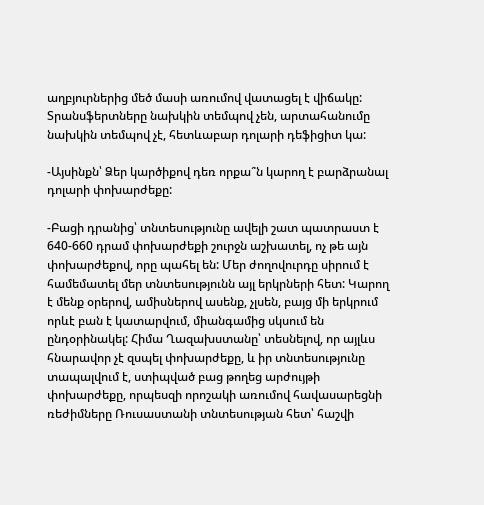աղբյուրներից մեծ մասի առումով վատացել է վիճակը: Տրանսֆերտները նախկին տեմպով չեն, արտահանումը նախկին տեմպով չէ, հետևաբար դոլարի դեֆիցիտ կա:

-Այսինքն՝ Ձեր կարծիքով դեռ որքա՞ն կարող է բարձրանալ դոլարի փոխարժեքը:

-Բացի դրանից՝ տնտեսությունը ավելի շատ պատրաստ է 640-660 դրամ փոխարժեքի շուրջն աշխատել, ոչ թե այն փոխարժեքով, որը պահել են: Մեր ժողովուրդը սիրում է համեմատել մեր տնտեսությունն այլ երկրների հետ: Կարող է մենք օրերով, ամիսներով ասենք, չլսեն, բայց մի երկրում որևէ բան է կատարվում, միանգամից սկսում են ընդօրինակել: Հիմա Ղազախստանը՝ տեսնելով, որ այլևս հնարավոր չէ զսպել փոխարժեքը, և իր տնտեսությունը տապալվում է, ստիպված բաց թողեց արժույթի փոխարժեքը, որպեսզի որոշակի առումով հավասարեցնի ռեժիմները Ռուսաստանի տնտեսության հետ՝ հաշվի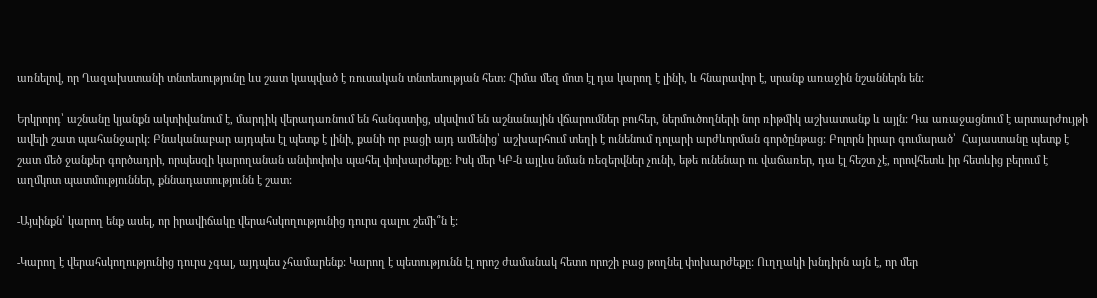առնելով, որ Ղազախստանի տնտեսությունը ևս շատ կապված է ռուսական տնտեսության հետ: Հիմա մեզ մոտ էլ դա կարող է լինի, և հնարավոր է, սրանք առաջին նշաններն են:

Երկրորդ՝ աշնանը կյանքն ակտիվանում է, մարդիկ վերադառնում են հանգստից, սկսվում են աշնանային վճարումներ բուհեր, ներմուծողների նոր ռիթմիկ աշխատանք և այլն: Դա առաջացնում է արտարժույթի ավելի շատ պահանջարկ: Բնականաբար այդպես էլ պետք է լինի, քանի որ բացի այդ ամենից՝ աշխարհում տեղի է ունենում դոլարի արժևորման գործընթաց: Բոլորն իրար գումարած՝  Հայաստանը պետք է շատ մեծ ջանքեր գործադրի, որպեսզի կարողանան անփոփոխ պահել փոխարժեքը: Իսկ մեր ԿԲ-ն այլևս նման ռեզերվներ չունի, եթե ունենար ու վաճառեր, դա էլ հեշտ չէ, որովհետև իր հետևից բերում է աղմկոտ պատմություններ, քննադատությունն է շատ:

-Այսինքն՝ կարող ենք ասել, որ իրավիճակը վերահսկողությունից դուրս գալու շեմի՞ն է:

-Կարող է վերահսկողությունից դուրս չգալ, այդպես չհամարենք: Կարող է պետությունն էլ որոշ ժամանակ հետո որոշի բաց թողնել փոխարժեքը: Ուղղակի խնդիրն այն է, որ մեր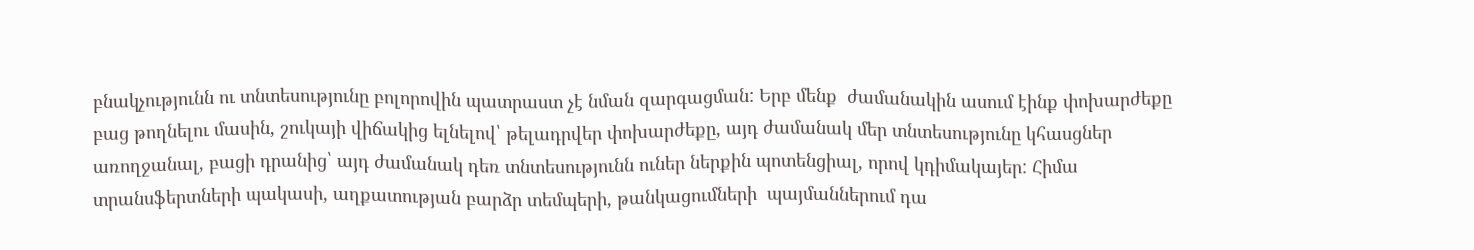բնակչությունն ու տնտեսությունը բոլորովին պատրաստ չէ նման զարգացման: Երբ մենք  ժամանակին ասում էինք փոխարժեքը բաց թողնելու մասին, շուկայի վիճակից ելնելով՝ թելադրվեր փոխարժեքը, այդ ժամանակ մեր տնտեսությունը կհասցներ առողջանալ, բացի դրանից՝ այդ ժամանակ դեռ տնտեսությունն ուներ ներքին պոտենցիալ, որով կդիմակայեր: Հիմա տրանսֆերտների պակասի, աղքատության բարձր տեմպերի, թանկացումների  պայմաններում դա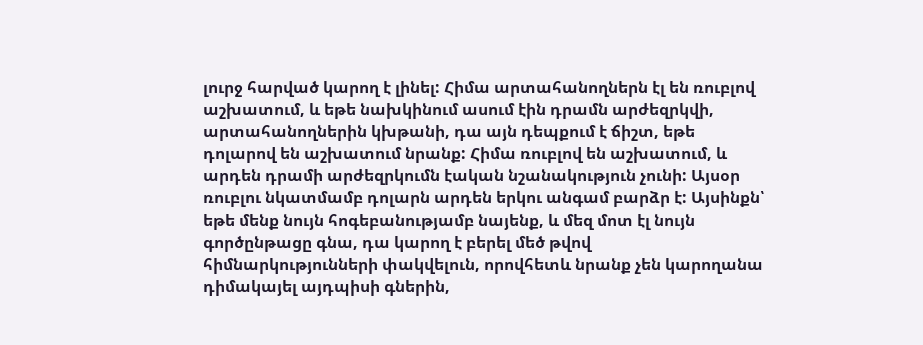լուրջ հարված կարող է լինել: Հիմա արտահանողներն էլ են ռուբլով աշխատում, և եթե նախկինում ասում էին դրամն արժեզրկվի, արտահանողներին կխթանի, դա այն դեպքում է ճիշտ, եթե դոլարով են աշխատում նրանք: Հիմա ռուբլով են աշխատում, և արդեն դրամի արժեզրկումն էական նշանակություն չունի: Այսօր ռուբլու նկատմամբ դոլարն արդեն երկու անգամ բարձր է: Այսինքն՝ եթե մենք նույն հոգեբանությամբ նայենք, և մեզ մոտ էլ նույն գործընթացը գնա, դա կարող է բերել մեծ թվով հիմնարկությունների փակվելուն, որովհետև նրանք չեն կարողանա դիմակայել այդպիսի գներին,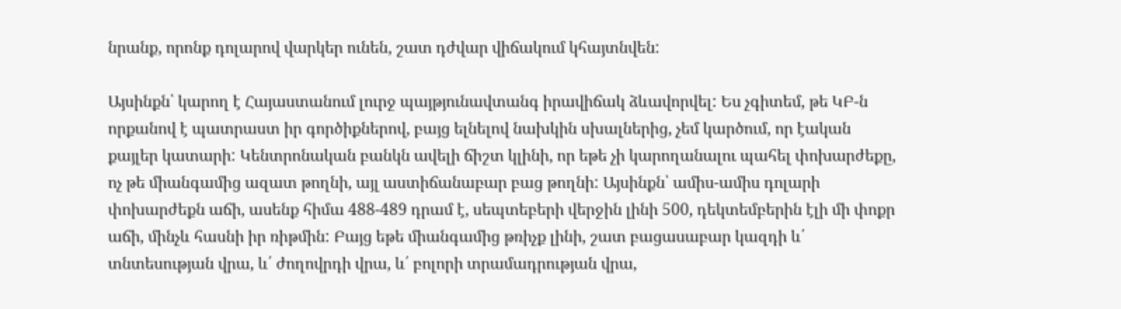նրանք, որոնք դոլարով վարկեր ունեն, շատ դժվար վիճակում կհայտնվեն:

Այսինքն՝ կարող է Հայաստանում լուրջ պայթյունավտանգ իրավիճակ ձևավորվել: Ես չգիտեմ, թե ԿԲ-ն որքանով է պատրաստ իր գործիքներով, բայց ելնելով նախկին սխալներից, չեմ կարծում, որ էական քայլեր կատարի: Կենտրոնական բանկն ավելի ճիշտ կլինի, որ եթե չի կարողանալու պահել փոխարժեքը, ոչ թե միանգամից ազատ թողնի, այլ աստիճանաբար բաց թողնի: Այսինքն՝ ամիս-ամիս դոլարի փոխարժեքն աճի, ասենք հիմա 488-489 դրամ է, սեպտեբերի վերջին լինի 500, դեկտեմբերին էլի մի փոքր աճի, մինչև հասնի իր ռիթմին: Բայց եթե միանգամից թռիչք լինի, շատ բացասաբար կազդի և՛ տնտեսության վրա, և՛ ժողովրդի վրա, և՛ բոլորի տրամադրության վրա,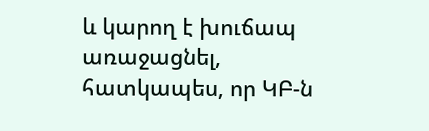և կարող է խուճապ առաջացնել, հատկապես, որ ԿԲ-ն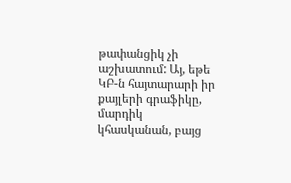թափանցիկ չի աշխատում: Այ, եթե ԿԲ-ն հայտարարի իր քայլերի գրաֆիկը, մարդիկ կհասկանան, բայց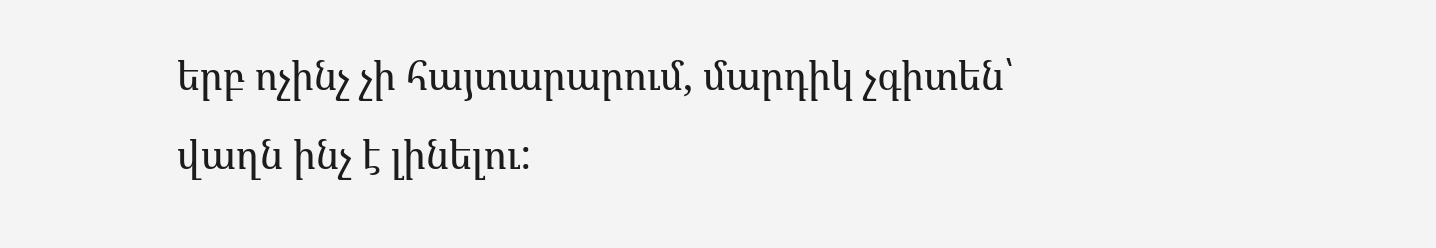երբ ոչինչ չի հայտարարում, մարդիկ չգիտեն՝ վաղն ինչ է լինելու: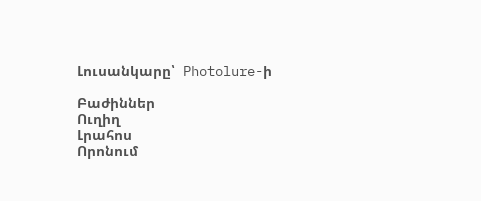Լուսանկարը՝  Photolure-ի

Բաժիններ
Ուղիղ
Լրահոս
Որոնում